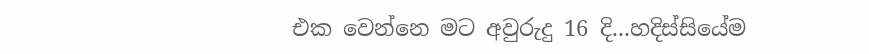එක වෙන්නෙ මට අවුරුදු 16 දි...හදිස්සියේම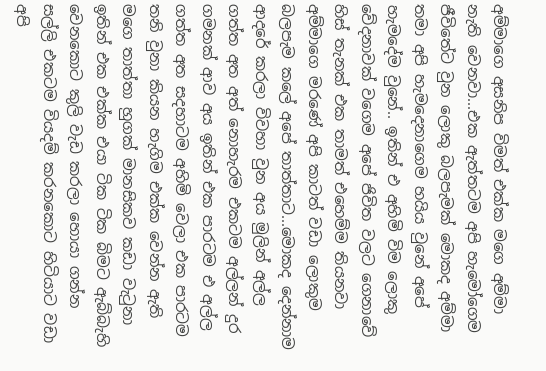අම්මාගෙ අසනිප විමත් එක්ක මගෙ අම්මා නැති වෙනවා...එක ඇත්තටම අපි හැමෝගෙම ජීවිතේට වුන ලොකු බලපැමක් මොකද අම්මා තමා අපි හැමදෙනාගෙම හයිය වුනේ අපේ හැමදේම වුනේ.. ඉතින් එ අහිමි විම ලොකු වේදනාවක් වගෙම අපේ ජිවිත වලට ගෙනාවේ හිස් තැනක් එක තාමත් එහෙම්ම තියනවා
අම්මාගෙ මරණේ අපි කාටත් වඩා ලොකුම බලපැම කලේ අපේ තාත්තාට...මොකද දෙන්නාම ආදරේ කරලා විවහා වුන අය මුලින් අල්ල ගත්ත අත අත් නොහැරම එකටම අල්ලන් දුර ගමනක් ආව අය ඉතින් එක පාරටම එ අල්ල ගත්ත අත සදහාටම අහිමි වෙලා එක පාරටම තනි වුනා කියන හැගිම එක්ක වෙන්න ඇති මගෙ තාත්තා හුගක් මානසිකව කඩා වැටුනා ඉතින් එක එක්ක එයා ටික ටික බිමට ඇබ්බැහි වෙනකොට කුලි වැඩ කරලා හොයා ගන්න සල්ලි එකටම වියදම් කරනකොට හිටියාට වඩා අපි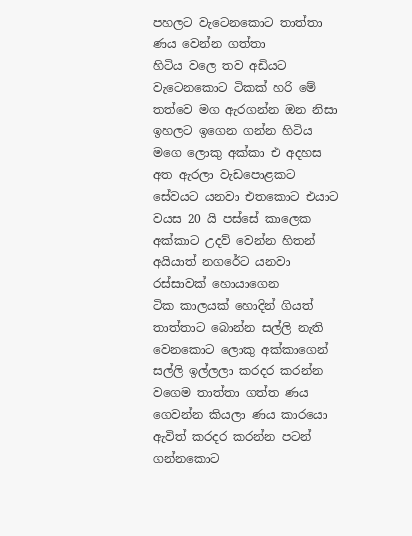පහලට වැටෙනකොට තාත්තා ණය වෙන්න ගත්තා
හිටිය වලෙ තව අඩියට වැටෙනකොට ටිකක් හරි මේ තත්වෙ මග ඇරගන්න ඔන නිසා ඉහලට ඉගෙන ගන්න හිටිය මගෙ ලොකු අක්කා එ අදහස අත ඇරලා වැඩපොළකට සේවයට යනවා එතකොට එයාට වයස 20 යි පස්සේ කාලෙක අක්කාට උදව් වෙන්න හිතන් අයියාත් නගරේට යනවා රස්සාවක් හොයාගෙන
ටික කාලයක් හොදින් ගියත් තාත්තාට බොන්න සල්ලි නැති වෙනකොට ලොකු අක්කාගෙන් සල්ලි ඉල්ලලා කරදර කරන්න වගෙම තාත්තා ගත්ත ණය ගෙවන්න කියලා ණය කාරයො ඇවිත් කරදර කරන්න පටන් ගන්නකොට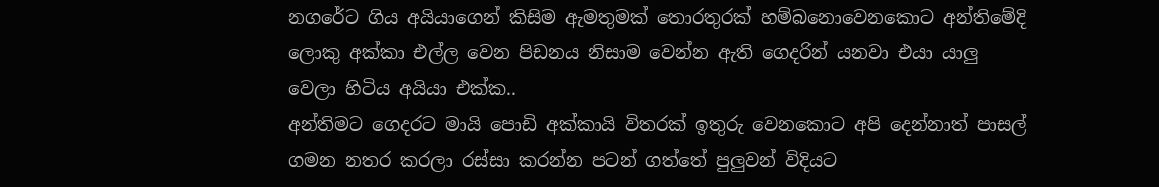නගරේට ගිය අයියාගෙන් කිසිම ඇමතුමක් තොරතුරක් හම්බනොවෙනකොට අන්තිමේදි ලොකු අක්කා එල්ල වෙන පිඩනය නිසාම වෙන්න ඇති ගෙදරින් යනවා එයා යාලු වෙලා හිටිය අයියා එක්ක..
අන්තිමට ගෙදරට මායි පොඩි අක්කායි විතරක් ඉතුරු වෙනකොට අපි දෙන්නාත් පාසල් ගමන නතර කරලා රස්සා කරන්න පටන් ගත්තේ පුලුවන් විදියට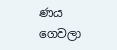ණය ගෙවලා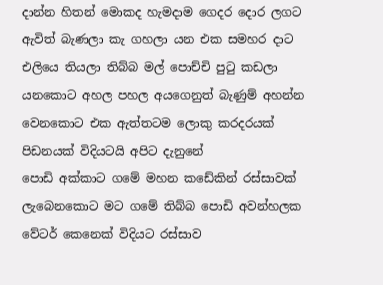දාන්න හිතන් මොකද හැමදාම ගෙදර දොර ලගට ඇවිත් බැණලා කැ ගහලා යන එක සමහර දාට එලියෙ තියලා තිබ්බ මල් පොච්චි පුටු කඩලා යනකොට අහල පහල අයගෙනුත් බැණුම් අහන්න වෙනකොට එක ඇත්තටම ලොකු කරදරයක් පිඩනයක් විදියටයි අපිට දැනුනේ
පොඩි අක්කාට ගමේ මහන කඩේකින් රස්සාවක් ලැබෙනකොට මට ගමේ තිබ්බ පොඩි අවන්හලක වේටර් කෙනෙක් විදියට රස්සාව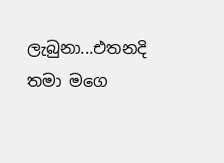ලැබුනා...එතනදි තමා මගෙ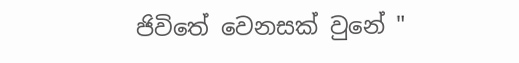ජිවිතේ වෙනසක් වුනේ "